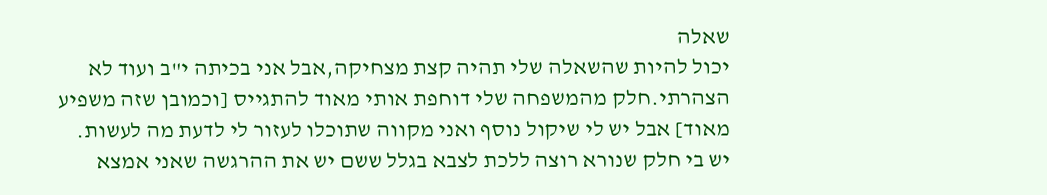שאלה
יכול להיות שהשאלה שלי תהיה קצת מצחיקה,אבל אני בכיתה י"ב ועוד לא הצהרתי.חלק מהמשפחה שלי דוחפת אותי מאוד להתגייס [וכמובן שזה משפיע מאוד] אבל יש לי שיקול נוסף ואני מקווה שתוכלו לעזור לי לדעת מה לעשות.
יש בי חלק שנורא רוצה ללכת לצבא בגלל ששם יש את ההרגשה שאני אמצא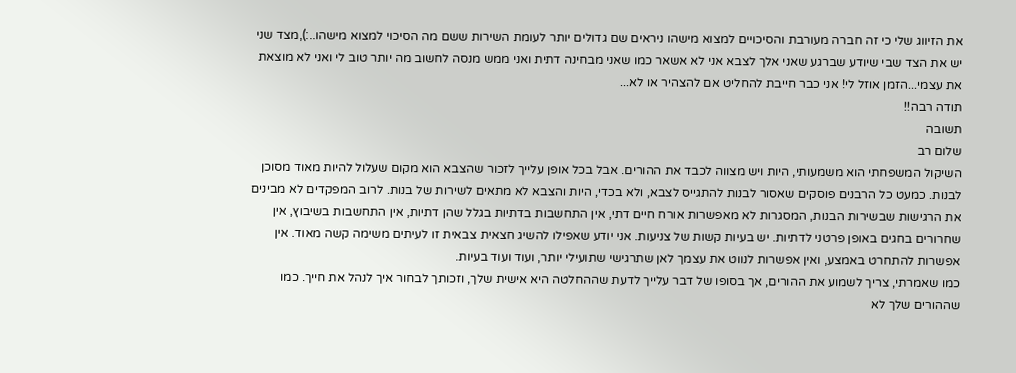את הזיווג שלי כי זה חברה מעורבת והסיכויים למצוא מישהו ניראים שם גדולים יותר לעומת השירות ששם מה הסיכוי למצוא מישהו..:),מצד שני יש את הצד שבי שיודע שברגע שאני אלך לצבא אני לא אשאר כמו שאני מבחינה דתית ואני ממש מנסה לחשוב מה יותר טוב לי ואני לא מוצאת את עצמי...הזמן אוזל לי! אני כבר חייבת להחליט אם להצהיר או לא...
תודה רבה!!
תשובה
שלום רב
השיקול המשפחתי הוא משמעותי, היות ויש מצווה לכבד את ההורים. אבל בכל אופן עלייך לזכור שהצבא הוא מקום שעלול להיות מאוד מסוכן לבנות. כמעט כל הרבנים פוסקים שאסור לבנות להתגייס לצבא, ולא בכדי, היות והצבא לא מתאים לשירות של בנות. לרוב המפקדים לא מבינים את הרגישות שבשירות הבנות, המסגרות לא מאפשרות אורח חיים דתי, אין התחשבות בדתיות בגלל שהן דתיות, אין התחשבות בשיבוץ, אין שחרורים בחגים באופן פרטני לדתיות. יש בעיות קשות של צניעות. אני יודע שאפילו להשיג חצאית צבאית זו לעיתים משימה קשה מאוד. אין אפשרות להתחרט באמצע, ואין אפשרות לנווט את עצמך לאן שתרגישי שתועילי יותר, ועוד ועוד בעיות.
כמו שאמרתי, צריך לשמוע את ההורים, אך בסופו של דבר עלייך לדעת שההחלטה היא אישית שלך, וזכותך לבחור איך לנהל את חייך. כמו שההורים שלך לא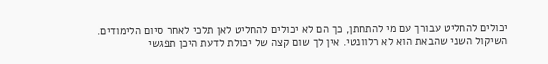יכולים להחליט עבורך עם מי להתחתן, כך הם לא יכולים להחליט לאן תלכי לאחר סיום הלימודים.
השיקול השני שהבאת הוא לא רלוונטי. אין לך שום קצה של יכולת לדעת היכן תפגשי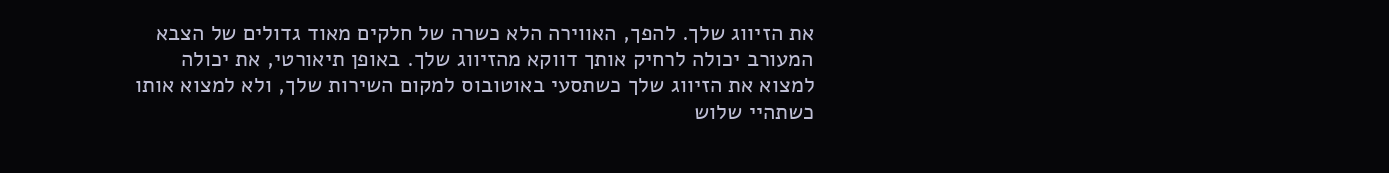את הזיווג שלך. להפך, האווירה הלא כשרה של חלקים מאוד גדולים של הצבא המעורב יכולה לרחיק אותך דווקא מהזיווג שלך. באופן תיאורטי, את יכולה למצוא את הזיווג שלך כשתסעי באוטובוס למקום השירות שלך, ולא למצוא אותו כשתהיי שלוש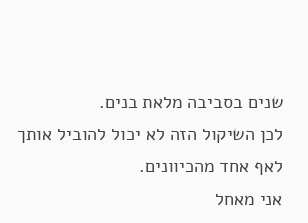שנים בסביבה מלאת בנים.
לכן השיקול הזה לא יכול להוביל אותך לאף אחד מהכיוונים.
אני מאחל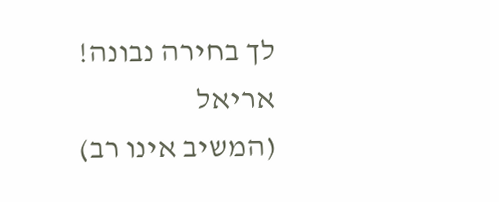לך בחירה נבונה!
אריאל
(המשיב אינו רב)